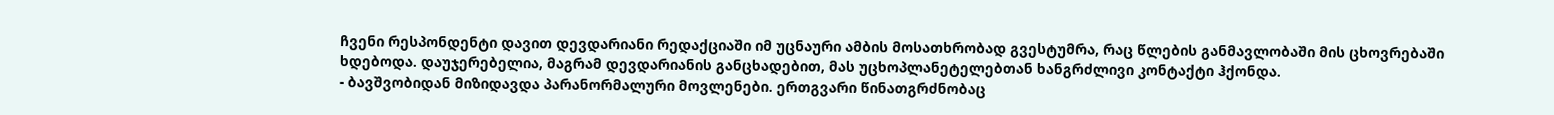ჩვენი რესპონდენტი დავით დევდარიანი რედაქციაში იმ უცნაური ამბის მოსათხრობად გვესტუმრა, რაც წლების განმავლობაში მის ცხოვრებაში ხდებოდა. დაუჯერებელია, მაგრამ დევდარიანის განცხადებით, მას უცხოპლანეტელებთან ხანგრძლივი კონტაქტი ჰქონდა.
- ბავშვობიდან მიზიდავდა პარანორმალური მოვლენები. ერთგვარი წინათგრძნობაც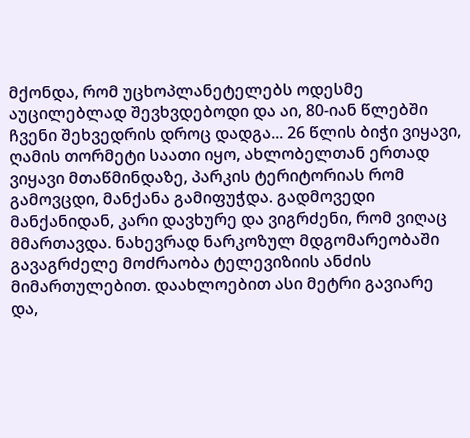მქონდა, რომ უცხოპლანეტელებს ოდესმე აუცილებლად შევხვდებოდი და აი, 80-იან წლებში ჩვენი შეხვედრის დროც დადგა... 26 წლის ბიჭი ვიყავი, ღამის თორმეტი საათი იყო, ახლობელთან ერთად ვიყავი მთაწმინდაზე, პარკის ტერიტორიას რომ გამოვცდი, მანქანა გამიფუჭდა. გადმოვედი მანქანიდან, კარი დავხურე და ვიგრძენი, რომ ვიღაც მმართავდა. ნახევრად ნარკოზულ მდგომარეობაში გავაგრძელე მოძრაობა ტელევიზიის ანძის მიმართულებით. დაახლოებით ასი მეტრი გავიარე და,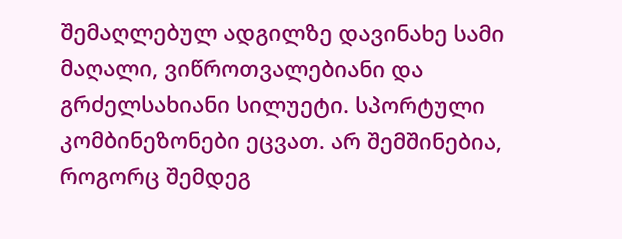შემაღლებულ ადგილზე დავინახე სამი მაღალი, ვიწროთვალებიანი და გრძელსახიანი სილუეტი. სპორტული კომბინეზონები ეცვათ. არ შემშინებია, როგორც შემდეგ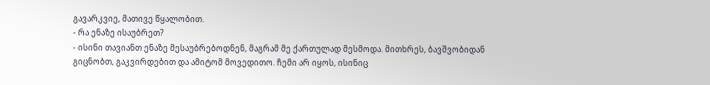გავარკვიე, მათივე წყალობით.
- რა ენაზე ისაუბრეთ?
- ისინი თავიანთ ენაზე მესაუბრებოდნენ, მაგრამ მე ქართულად მესმოდა. მითხრეს, ბავშვობიდან გიცნობთ, გაკვირდებით და ამიტომ მოვედითო. ჩემი არ იყოს, ისინიც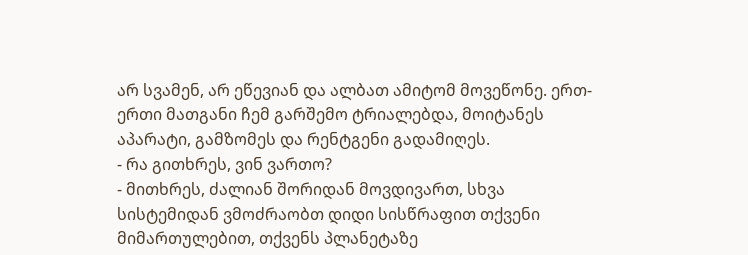არ სვამენ, არ ეწევიან და ალბათ ამიტომ მოვეწონე. ერთ-ერთი მათგანი ჩემ გარშემო ტრიალებდა, მოიტანეს აპარატი, გამზომეს და რენტგენი გადამიღეს.
- რა გითხრეს, ვინ ვართო?
- მითხრეს, ძალიან შორიდან მოვდივართ, სხვა სისტემიდან ვმოძრაობთ დიდი სისწრაფით თქვენი მიმართულებით, თქვენს პლანეტაზე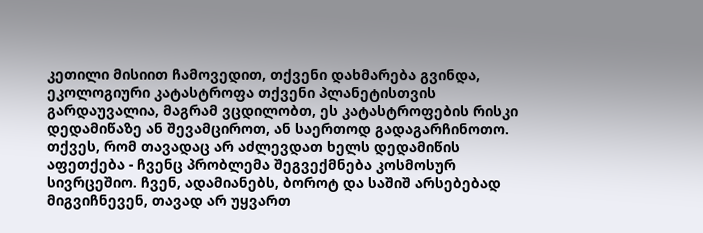კეთილი მისიით ჩამოვედით, თქვენი დახმარება გვინდა, ეკოლოგიური კატასტროფა თქვენი პლანეტისთვის გარდაუვალია, მაგრამ ვცდილობთ, ეს კატასტროფების რისკი დედამიწაზე ან შევამციროთ, ან საერთოდ გადაგარჩინოთო. თქვეს, რომ თავადაც არ აძლევდათ ხელს დედამიწის აფეთქება - ჩვენც პრობლემა შეგვექმნება კოსმოსურ სივრცეშიო. ჩვენ, ადამიანებს, ბოროტ და საშიშ არსებებად მიგვიჩნევენ, თავად არ უყვართ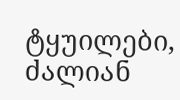ტყუილები, ძალიან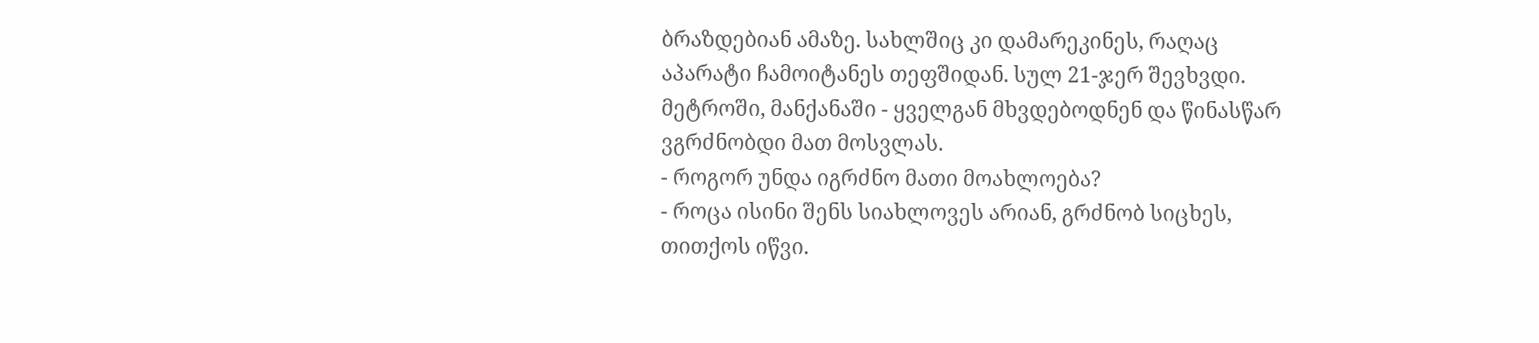ბრაზდებიან ამაზე. სახლშიც კი დამარეკინეს, რაღაც აპარატი ჩამოიტანეს თეფშიდან. სულ 21-ჯერ შევხვდი. მეტროში, მანქანაში - ყველგან მხვდებოდნენ და წინასწარ ვგრძნობდი მათ მოსვლას.
- როგორ უნდა იგრძნო მათი მოახლოება?
- როცა ისინი შენს სიახლოვეს არიან, გრძნობ სიცხეს, თითქოს იწვი.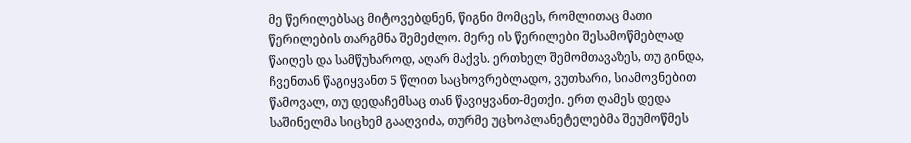მე წერილებსაც მიტოვებდნენ, წიგნი მომცეს, რომლითაც მათი წერილების თარგმნა შემეძლო. მერე ის წერილები შესამოწმებლად წაიღეს და სამწუხაროდ, აღარ მაქვს. ერთხელ შემომთავაზეს, თუ გინდა, ჩვენთან წაგიყვანთ 5 წლით საცხოვრებლადო, ვუთხარი, სიამოვნებით წამოვალ, თუ დედაჩემსაც თან წავიყვანთ-მეთქი. ერთ ღამეს დედა საშინელმა სიცხემ გააღვიძა, თურმე უცხოპლანეტელებმა შეუმოწმეს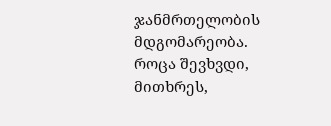ჯანმრთელობის მდგომარეობა. როცა შევხვდი, მითხრეს,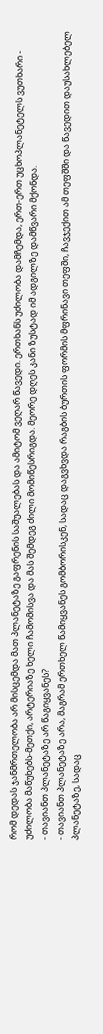რომ დედას ჯანმრთელობა არ მისცემდა მათ პლანეტაზე გაფრენის საშუალებას და ამიტომ ვეღარ წავედი. ერთხანს უძილობა დამჩემდა, ერთ-ერთ უცხოპლანეტელს ვუთხარი - უძილობა მაწუხებს-მეთქი, არტერიაზე ხელი ჩამომისვა და მას შემდეგ ძილი მომიწესრიგდა. მეორე დღეს კანი ზუსტად იმ ადგილზე დამწვარი მქონდა.
- თავიანთ პლანეტაზე არ წაგიყვანეს?
- თავიანთ პლანეტაზე არა, მაგრამ ერთხელ წამიყვანეს გომბორისკენ, სადაც დაგვხვდა რაგბის ბურთის ფორმის მფრინავი თეფში, ჩავჯექით ამ თეფშში და წავედით დაუსახლებელ პლანეტაზე, სადაც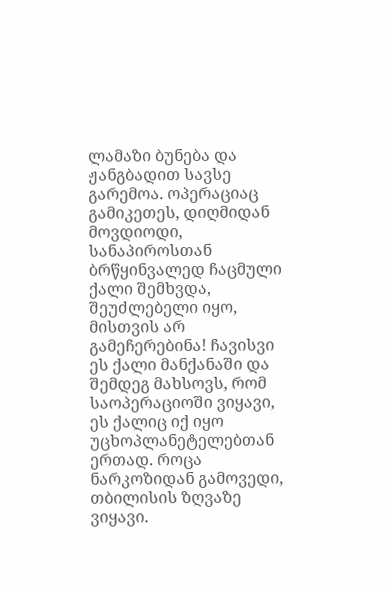ლამაზი ბუნება და ჟანგბადით სავსე გარემოა. ოპერაციაც გამიკეთეს, დიღმიდან მოვდიოდი, სანაპიროსთან ბრწყინვალედ ჩაცმული ქალი შემხვდა, შეუძლებელი იყო, მისთვის არ გამეჩერებინა! ჩავისვი ეს ქალი მანქანაში და შემდეგ მახსოვს, რომ საოპერაციოში ვიყავი, ეს ქალიც იქ იყო უცხოპლანეტელებთან ერთად. როცა ნარკოზიდან გამოვედი, თბილისის ზღვაზე ვიყავი.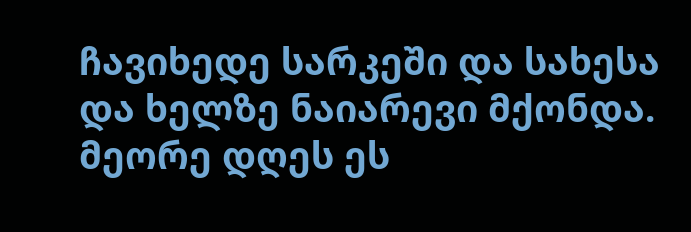ჩავიხედე სარკეში და სახესა და ხელზე ნაიარევი მქონდა. მეორე დღეს ეს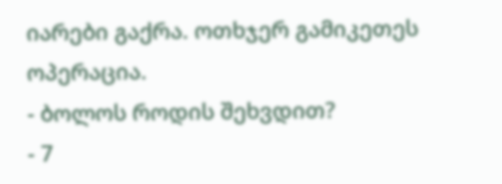იარები გაქრა. ოთხჯერ გამიკეთეს ოპერაცია.
- ბოლოს როდის შეხვდით?
- 7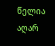წელია აღარ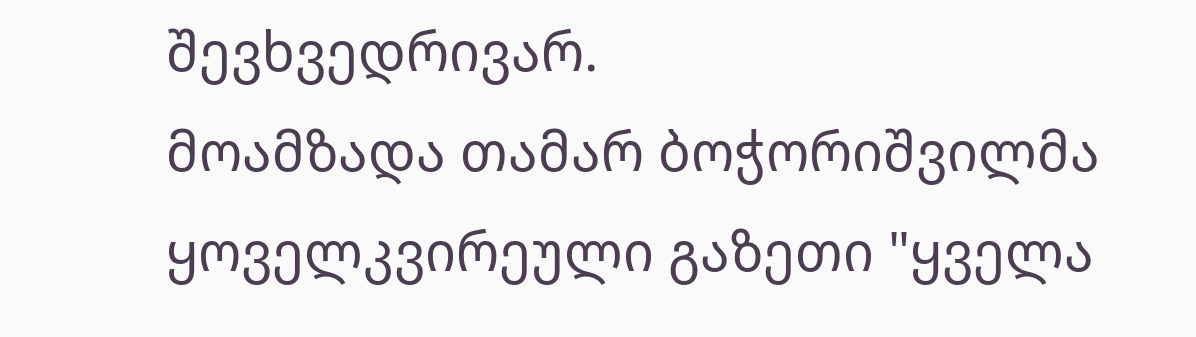შევხვედრივარ.
მოამზადა თამარ ბოჭორიშვილმა
ყოველკვირეული გაზეთი "ყველა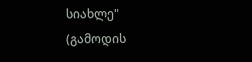სიახლე"
(გამოდის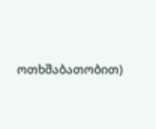ოთხშაბათობით)